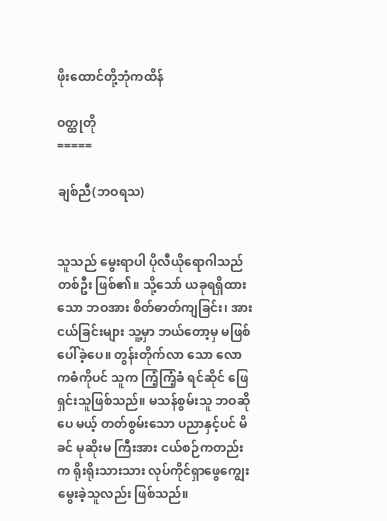ဖိုးထောင်တို့ဘုံကထိန်

ဝတ္ထုတို
=====

ချစ်ညီ(ဘဝရသ)


သူသည် မွေးရာပါ ပိုလီယိုရောဂါသည်တစ်ဦး ဖြစ်၏။ သို့သော် ယခုရရှိထားသော ဘဝအား စိတ်ဓာတ်ကျခြင်း၊ အားငယ်ခြင်းများ သူ့မှာ ဘယ်တော့မှ မဖြစ်ပေါ်ခဲ့ပေ။ တွန်းတိုက်လာ သော လောကဓံကိုပင် သူက ကြံ့ကြံ့ခံ ရင်ဆိုင် ဖြေရှင်းသူဖြစ်သည်။ မသန်စွမ်းသူ ဘဝဆိုပေ မယ့် တတ်စွမ်းသော ပညာနှင့်ပင် မိခင် မုဆိုးမ ကြီးအား ငယ်စဉ်ကတည်းက ရိုးရိုးသားသား လုပ်ကိုင်ရှာဖွေကျွေးမွေးခဲ့သူလည်း ဖြစ်သည်။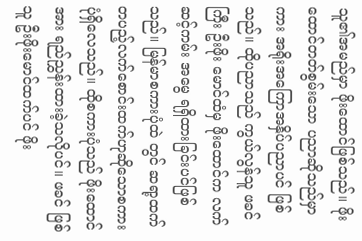သူ၏အမည်မှာ ဖိုးထောင်ဖြစ်သည်။ ဖိုးထောင်တတ်စွမ်းသော ပညာဆိုသည်မှာကား အရိုးအကြောအနှိပ်ပညာပင် ဖြစ်သည်။ ထိုပညာသည် ကွယ်လွန်သူ ဖခင်ကြီး ဦးဖိုး မောင်ထံမှ ဖိုးထောင်က လက်ဆင့်ကမ်း အမွေ ရရှိထားခြင်းပင်ဖြစ်သည်။ မြန်မာစကားပုံထဲ တွင် ဆရာ့ထက် တပည့်လက်စောင်းထက်ဟုဆိုသောစကားပုံရှိလေသည်။ ထိုစကားပုံသည် ဖိုးထောင်အား ရည်ညွှန်းထားခဲ့သလိုပင်။ ဖခင် ဖြစ်သူ ဦးဖိုးမောင်ထက်ပင် ဖိုး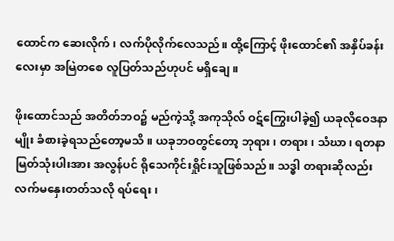ထောင်က ဆေးလိုက်၊ လက်ပိုလိုက်လေသည်။ ထို့ကြောင့် ဖိုးထောင်၏ အနှိပ်ခန်းလေးမှာ အမြဲတစေ လူပြတ်သည်ဟုပင် မရှိချေ။

ဖိုးထောင်သည် အတိတ်ဘဝ၌ မည်ကဲ့သို့ အကုသိုလ် ဝဋ်ကြွေးပါခဲ့၍ ယခုလိုဝေဒနာမျိုး ခံစားခဲ့ရသည်တော့မသိ။ ယခုဘဝတွင်တော့ ဘုရား၊ တရား၊ သံဃာ၊ ရတနာမြတ်သုံးပါးအား အလွန်ပင် ရိုသေကိုင်းရှိုင်းသူဖြစ်သည်။ သဒ္ဓါ တရားဆိုလည်း လက်မနှေးတတ်သလို ရပ်ရေး၊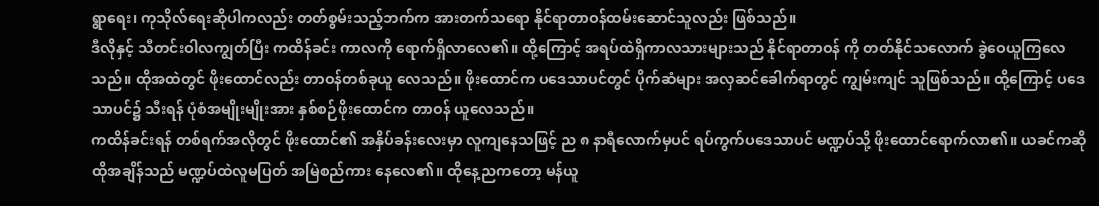ရွာရေး၊ ကုသိုလ်ရေးဆိုပါကလည်း တတ်စွမ်းသည့်ဘက်က အားတက်သရော နိုင်ရာတာဝန်ထမ်းဆောင်သူလည်း ဖြစ်သည်။
ဒီလိုနှင့် သီတင်းဝါလကျွတ်ပြီး ကထိန်ခင်း ကာလကို ရောက်ရှိလာလေ၏။ ထို့ကြောင့် အရပ်ထဲရှိကာလသားများသည် နိုင်ရာတာဝန် ကို တတ်နိုင်သလောက် ခွဲဝေယူကြလေသည်။ ထိုအထဲတွင် ဖိုးထောင်လည်း တာဝန်တစ်ခုယူ လေသည်။ ဖိုးထောင်က ပဒေသာပင်တွင် ပိုက်ဆံများ အလှဆင်ခေါက်ရာတွင် ကျွမ်းကျင် သူဖြစ်သည်။ ထို့ကြောင့် ပဒေသာပင်၌ သီးရန် ပုံစံအမျိုးမျိုးအား နှစ်စဉ်ဖိုးထောင်က တာဝန် ယူလေသည်။
ကထိန်ခင်းရန် တစ်ရက်အလိုတွင် ဖိုးထောင်၏ အနှိပ်ခန်းလေးမှာ လူကျနေသဖြင့် ည ၈ နာရီလောက်မှပင် ရပ်ကွက်ပဒေသာပင် မဏ္ဍပ်သို့ ဖိုးထောင်ရောက်လာ၏။ ယခင်ကဆို ထိုအချိန်သည် မဏ္ဍပ်ထဲလူမပြတ် အမြဲစည်ကား နေလေ၏။ ထိုနေ့ညကတော့ မန်ယူ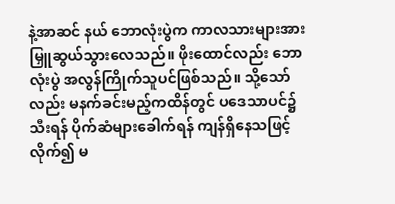နဲ့အာဆင် နယ် ဘောလုံးပွဲက ကာလသားများအား မြှူဆွယ်သွားလေသည်။ ဖိုးထောင်လည်း ဘောလုံးပွဲ အလွန်ကြိုက်သူပင်ဖြစ်သည်။ သို့သော်လည်း မနက်ခင်းမည့်ကထိန်တွင် ပဒေသာပင်၌သီးရန် ပိုက်ဆံများခေါက်ရန် ကျန်ရှိနေသဖြင့် လိုက်၍ မ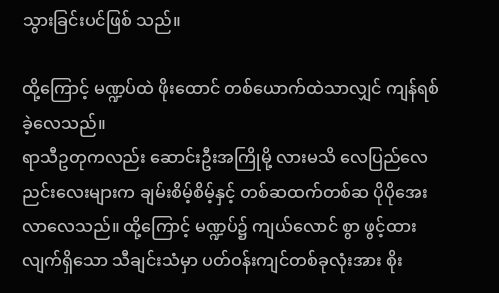သွားခြင်းပင်ဖြစ် သည်။

ထို့ကြောင့် မဏ္ဍပ်ထဲ ဖိုးထောင် တစ်ယောက်ထဲသာလျှင် ကျန်ရစ်ခဲ့လေသည်။
ရာသီဥတုကလည်း ဆောင်းဦးအကြိုမို့ လားမသိ လေပြည်လေညင်းလေးများက ချမ်းစိမ့်စိမ့်နှင့် တစ်ဆထက်တစ်ဆ ပိုပိုအေး လာလေသည်။ ထို့ကြောင့် မဏ္ဍပ်၌ ကျယ်လောင် စွာ ဖွင့်ထားလျက်ရှိသော သီချင်းသံမှာ ပတ်ဝန်းကျင်တစ်ခုလုံးအား စိုး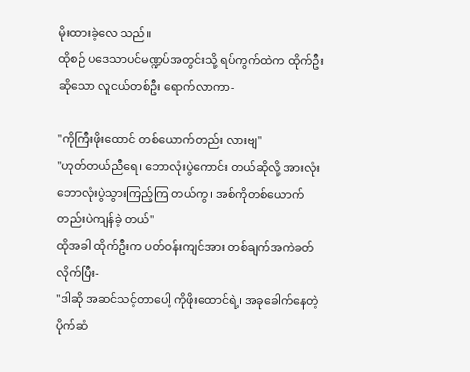မိုးထားခဲ့လေ သည်။
ထိုစဉ် ပဒေသာပင်မဏ္ဍပ်အတွင်းသို့ ရပ်ကွက်ထဲက ထိုက်ဦးဆိုသော လူငယ်တစ်ဦး ရောက်လာကာ-

"ကိုကြီးဖိုးထောင် တစ်ယောက်တည်း လားဗျ"
"ဟုတ်တယ်ညီရေ၊ ဘောလုံးပွဲကောင်း တယ်ဆိုလို့ အားလုံးဘောလုံးပွဲသွားကြည့်ကြ တယ်ကွ၊ အစ်ကိုတစ်ယောက်တည်းပဲကျန်ခဲ့ တယ်"
ထိုအခါ ထိုက်ဦးက ပတ်ဝန်းကျင်အား တစ်ချက်အကဲခတ်လိုက်ပြီး-
"ဒါဆို အဆင်သင့်တာပေါ့ ကိုဖိုးထောင်ရဲ့၊ အခုခေါက်နေတဲ့ ပိုက်ဆံ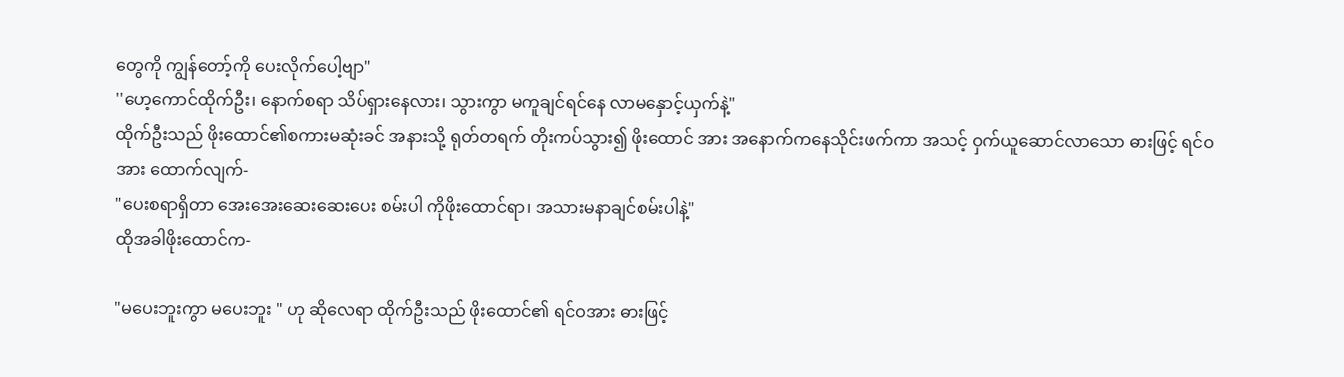တွေကို ကျွန်တော့်ကို ပေးလိုက်ပေါ့ဗျာ"
''ဟေ့ကောင်ထိုက်ဦး၊ နောက်စရာ သိပ်ရှားနေလား၊ သွားကွာ မကူချင်ရင်နေ လာမနှောင့်ယှက်နဲ့"
ထိုက်ဦးသည် ဖိုးထောင်၏စကားမဆုံးခင် အနားသို့ ရုတ်တရက် တိုးကပ်သွား၍ ဖိုးထောင် အား အနောက်ကနေသိုင်းဖက်ကာ အသင့် ဝှက်ယူဆောင်လာသော ဓားဖြင့် ရင်ဝအား ထောက်လျက်-
"ပေးစရာရှိတာ အေးအေးဆေးဆေးပေး စမ်းပါ ကိုဖိုးထောင်ရာ၊ အသားမနာချင်စမ်းပါနဲ့"
ထိုအခါဖိုးထောင်က-

"မပေးဘူးကွာ မပေးဘူး " ဟု ဆိုလေရာ ထိုက်ဦးသည် ဖိုးထောင်၏ ရင်ဝအား ဓားဖြင့်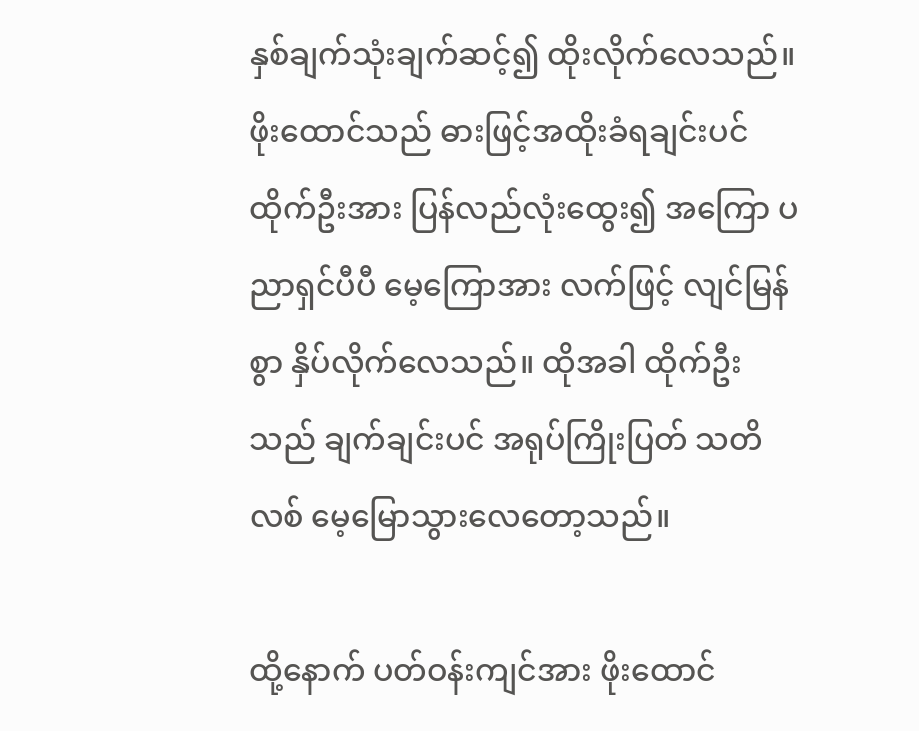နှစ်ချက်သုံးချက်ဆင့်၍ ထိုးလိုက်လေသည်။ ဖိုးထောင်သည် ဓားဖြင့်အထိုးခံရချင်းပင် ထိုက်ဦးအား ပြန်လည်လုံးထွေး၍ အကြော ပညာရှင်ပီပီ မေ့ကြောအား လက်ဖြင့် လျင်မြန် စွာ နှိပ်လိုက်လေသည်။ ထိုအခါ ထိုက်ဦးသည် ချက်ချင်းပင် အရုပ်ကြိုးပြတ် သတိလစ် မေ့မြောသွားလေတော့သည်။

ထို့နောက် ပတ်ဝန်းကျင်အား ဖိုးထောင်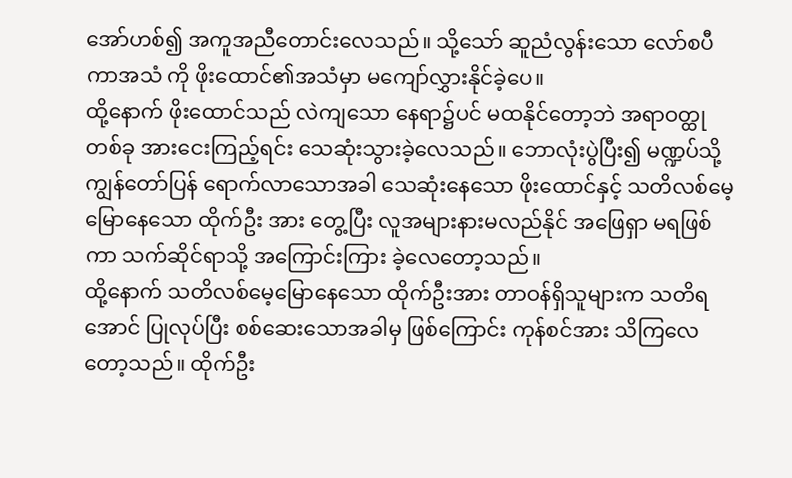အော်ဟစ်၍ အကူအညီတောင်းလေသည်။ သို့သော် ဆူညံလွန်းသော လော်စပီကာအသံ ကို ဖိုးထောင်၏အသံမှာ မကျော်လွှားနိုင်ခဲ့ပေ။
ထို့နောက် ဖိုးထောင်သည် လဲကျသော နေရာ၌ပင် မထနိုင်တော့ဘဲ အရာဝတ္ထုတစ်ခု အားငေးကြည့်ရင်း သေဆုံးသွားခဲ့လေသည်။ ဘောလုံးပွဲပြီး၍ မဏ္ဍပ်သို့ ကျွန်တော်ပြန် ရောက်လာသောအခါ သေဆုံးနေသော ဖိုးထောင်နှင့် သတိလစ်မေ့မြောနေသော ထိုက်ဦး အား တွေ့ပြီး လူအများနားမလည်နိုင် အဖြေရှာ မရဖြစ်ကာ သက်ဆိုင်ရာသို့ အကြောင်းကြား ခဲ့လေတော့သည်။
ထို့နောက် သတိလစ်မေ့မြောနေသော ထိုက်ဦးအား တာဝန်ရှိသူများက သတိရအောင် ပြုလုပ်ပြီး စစ်ဆေးသောအခါမှ ဖြစ်ကြောင်း ကုန်စင်အား သိကြလေတော့သည်။ ထိုက်ဦး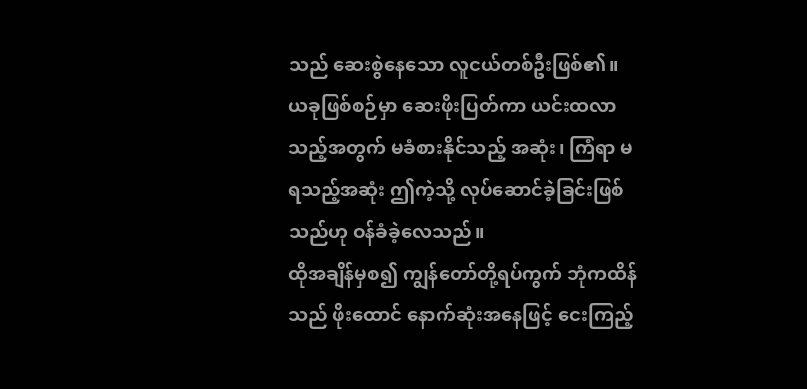သည် ဆေးစွဲနေသော လူငယ်တစ်ဦးဖြစ်၏။ ယခုဖြစ်စဉ်မှာ ဆေးဖိုးပြတ်ကာ ယင်းထလာ သည့်အတွက် မခံစားနိုင်သည့် အဆုံး၊ ကြံရာ မရသည့်အဆုံး ဤကဲ့သို့ လုပ်ဆောင်ခဲ့ခြင်းဖြစ် သည်ဟု ဝန်ခံခဲ့လေသည်။
ထိုအချိန်မှစ၍ ကျွန်တော်တို့ရပ်ကွက် ဘုံကထိန်သည် ဖိုးထောင် နောက်ဆုံးအနေဖြင့် ငေးကြည့်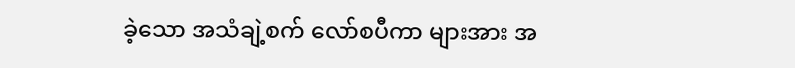ခဲ့သော အသံချဲ့စက် လော်စပီကာ များအား အ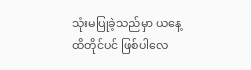သုံးမပြုခဲ့သည်မှာ ယနေ့ထိတိုင်ပင် ဖြစ်ပါလေ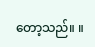တော့သည်။ ။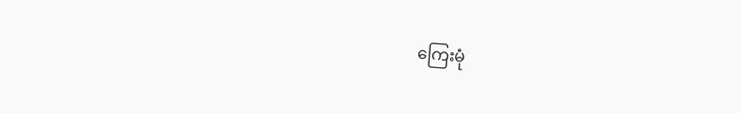ကြေးမုံ